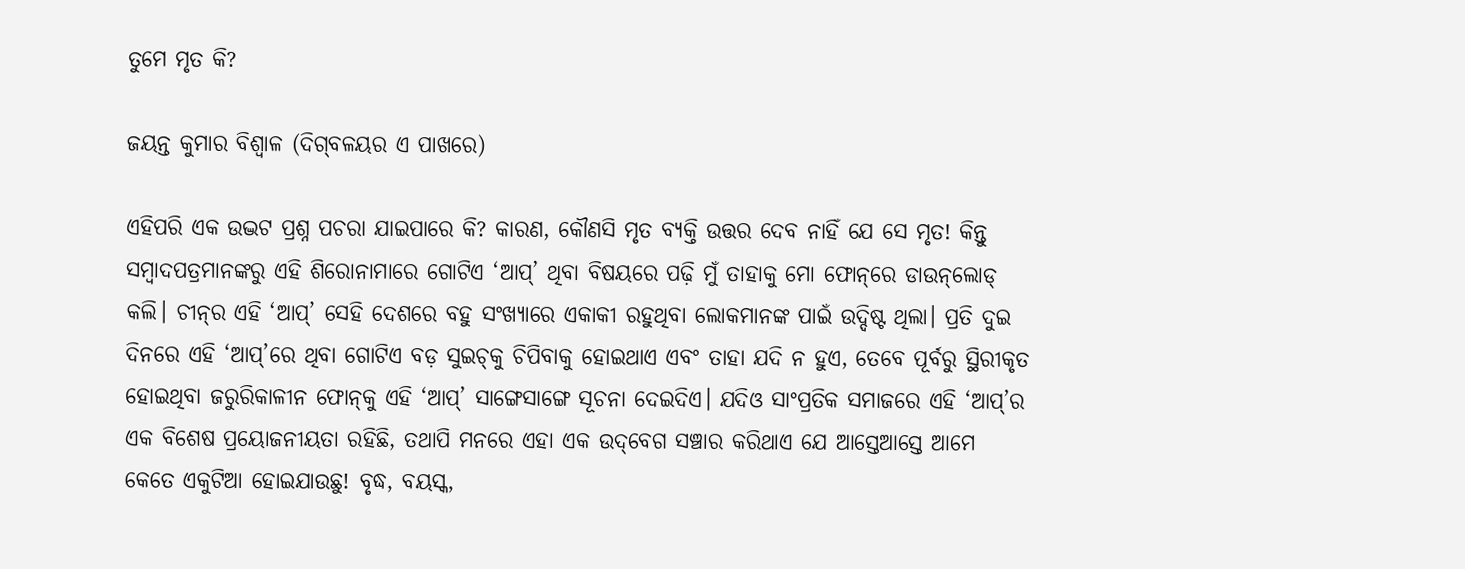ତୁମେ ମୃତ କି?

ଜୟନ୍ତ କୁମାର ବିଶ୍ବାଳ (ଦିଗ୍‌ବଳୟର ଏ ପାଖରେ)

ଏହିପରି ଏକ ଉଦ୍ଭଟ ପ୍ରଶ୍ନ ପଚରା ଯାଇପାରେ କି? କାରଣ, କୌଣସି ମୃତ ବ୍ୟକ୍ତି ଉତ୍ତର ଦେବ ନାହିଁ ଯେ ସେ ମୃତ! କିନ୍ତୁ ସମ୍ବାଦପତ୍ରମାନଙ୍କରୁ ଏହି ଶିରୋନାମାରେ ଗୋଟିଏ ‘ଆପ୍’ ଥିବା ବିଷୟରେ ପଢ଼ି ମୁଁ ତାହାକୁ ମୋ ଫୋନ୍‌ରେ ଡାଉନ୍‌ଲୋଡ୍ କଲି। ଚୀନ୍‌ର ଏହି ‘ଆପ୍’ ସେହି ଦେଶରେ ବହୁ ସଂଖ୍ୟାରେ ଏକାକୀ ରହୁଥିବା ଲୋକମାନଙ୍କ ପାଇଁ ଉଦ୍ଦିଷ୍ଟ ଥିଲା। ପ୍ରତି ଦୁଇ ଦିନରେ ଏହି ‘ଆପ୍‌’ରେ ଥିବା ଗୋଟିଏ ବଡ଼ ସୁଇଚ୍‌କୁ ଚିପିବାକୁ ହୋଇଥାଏ ଏବଂ ତାହା ଯଦି ନ ହୁଏ, ତେବେ ପୂର୍ବରୁ ସ୍ଥିରୀକୃତ ହୋଇଥିବା ଜରୁରିକାଳୀନ ଫୋନ୍‌କୁ ଏହି ‘ଆପ୍’ ସାଙ୍ଗେସାଙ୍ଗେ ସୂଚନା ଦେଇଦିଏ। ଯଦିଓ ସାଂପ୍ରତିକ ସମାଜରେ ଏହି ‘ଆପ୍’ର ଏକ ବିଶେଷ ପ୍ରୟୋଜନୀୟତା ରହିଛି, ତଥାପି ମନରେ ଏହା ଏକ ଉଦ୍‌ବେଗ ସଞ୍ଚାର କରିଥାଏ ଯେ ଆସ୍ତେଆସ୍ତେ ଆମେ କେତେ ଏକୁଟିଆ ହୋଇଯାଉଛୁ! ବୃଦ୍ଧ, ବୟସ୍କ,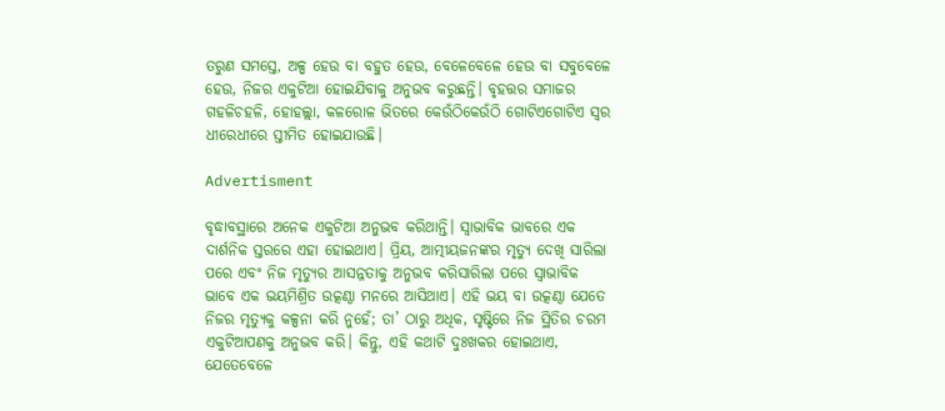ତରୁଣ ସମସ୍ତେ, ଅଳ୍ପ ହେଉ ବା ବହୁତ ହେଉ, ବେଳେବେଳେ ହେଉ ବା ସବୁବେଳେ ହେଉ, ନିଜର ଏକୁଟିଆ ହୋଇଯିବାକୁ ଅନୁଭବ କରୁଛନ୍ତି। ବୃହତ୍ତର ସମାଜର ଗହଳିଚହଳି, ହୋହଲ୍ଲା, କଳରୋଳ ଭିତରେ କେଉଁଠିକେଉଁଠି ଗୋଟିଏଗୋଟିଏ ସ୍ବର ଧୀରେଧୀରେ ସ୍ତୀମିତ ହୋଇଯାଉଛି।

Advertisment

ବୃଦ୍ଧାବସ୍ଥାରେ ଅନେକ ଏକୁଟିଆ ଅନୁଭବ କରିଥାନ୍ତି। ସ୍ବାଭାବିକ ଭାବରେ ଏକ ଦାର୍ଶନିକ ସ୍ତରରେ ଏହା ହୋଇଥାଏ। ପ୍ରିୟ, ଆତ୍ମୀୟଜନଙ୍କର ମୃତ୍ୟୁ ଦେଖି ସାରିଲା ପରେ ଏବଂ ନିଜ ମୃତ୍ୟୁର ଆସନ୍ନତାକୁ ଅନୁଭବ କରିସାରିଲା ପରେ ସ୍ବାଭାବିକ ଭାବେ ଏକ ଭୟମିଶ୍ରିତ ଉତ୍କଣ୍ଠା ମନରେ ଆସିଥାଏ। ଏହି ଭୟ ବା ଉତ୍କଣ୍ଠା ଯେତେ ନିଜର ମୃତ୍ୟୁକୁ କଳ୍ପନା କରି ନୁହେଁ; ତା’ ଠାରୁ ଅଧିକ, ସୃଷ୍ଟିରେ ନିଜ ସ୍ଥିତିର ଚରମ ଏକୁଟିଆପଣକୁ ଅନୁଭବ କରି। କିନ୍ତୁ, ଏହି କଥାଟି ଦୁଃଖକର ହୋଇଥାଏ, ଯେତେବେଳେ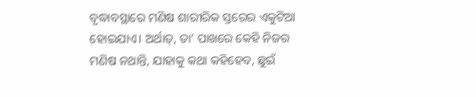ବୃଦ୍ଧାବସ୍ଥାରେ ମଣିଷ ଶାରୀରିକ ସ୍ତର‌େର ଏକୁଟିଆ ହୋଇଯାଏ। ଅର୍ଥାତ୍, ତା’ ପାଖରେ କେହି ନିଜର ମଣିଷ ନଥାନ୍ତି, ଯାହାକୁ କଥା କହିହେବ, ଛୁଇଁ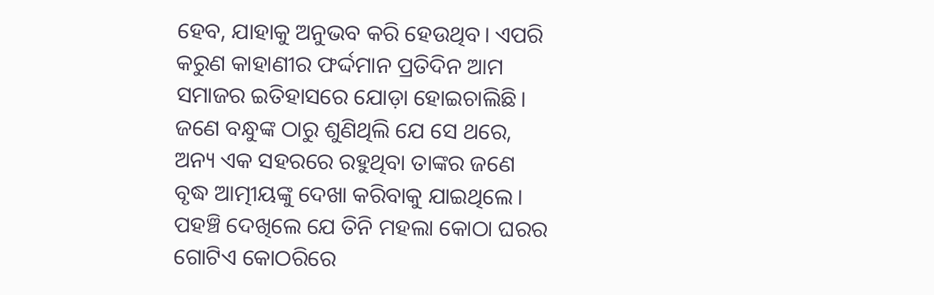ହେବ, ଯାହାକୁ ଅନୁଭବ କରି ହେଉଥିବ। ଏପରି କରୁଣ କାହାଣୀର ଫର୍ଦ୍ଦମାନ ପ୍ରତିଦିନ ଆମ ସମାଜର ଇତିହାସରେ ଯୋଡ଼ା ହୋଇଚାଲିଛି। ଜଣେ ବନ୍ଧୁଙ୍କ ଠାରୁ ଶୁଣିଥିଲି ଯେ ସେ ଥରେ, ଅନ୍ୟ ଏକ ସହରରେ ରହୁଥିବା ତାଙ୍କର ଜଣେ ବୃଦ୍ଧ ଆତ୍ମୀୟଙ୍କୁ ଦେଖା କରିବାକୁ ଯାଇଥିଲେ। ପହଞ୍ଚି ଦେଖିଲେ ଯେ ତିନି ମହଲା କୋଠା ଘରର ଗୋଟିଏ କୋଠରିରେ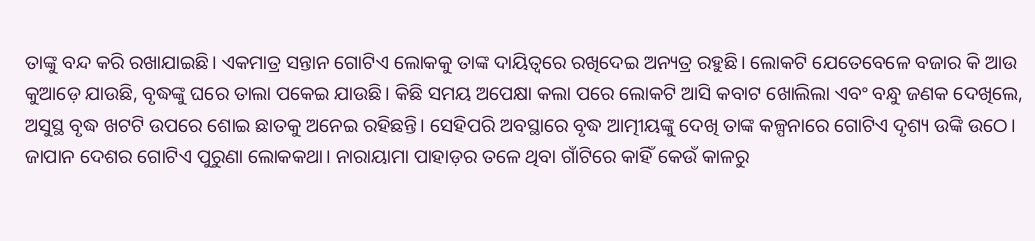ତାଙ୍କୁ ବନ୍ଦ କରି ରଖାଯାଇଛି। ଏକମାତ୍ର ସନ୍ତାନ ଗୋଟିଏ ଲୋକକୁ ତାଙ୍କ ଦାୟିତ୍ବରେ ରଖିଦେଇ ଅନ୍ୟତ୍ର ରହୁଛି। ଲୋକଟି ଯେତେବେଳେ ବଜାର କି ଆଉ କୁଆଡ଼େ ଯାଉଛି, ବୃଦ୍ଧଙ୍କୁ ଘରେ ତାଲା ପକେଇ ଯାଉଛି। କିଛି ସମୟ ଅପେକ୍ଷା କଲା ପରେ ଲୋକଟି ଆସି କବାଟ ଖୋଲିଲା ଏବଂ ବନ୍ଧୁ ଜଣକ ଦେଖିଲେ, ଅସୁସ୍ଥ ବୃଦ୍ଧ ଖଟଟି ଉପରେ ଶୋଇ ଛାତକୁ ଅନେଇ ରହିଛନ୍ତି। ସେହିପରି ଅବସ୍ଥାରେ ବୃଦ୍ଧ ଆତ୍ମୀୟଙ୍କୁ ଦେଖି ତାଙ୍କ କଳ୍ପନାରେ ଗୋଟିଏ ଦୃଶ୍ୟ ଉଙ୍କି ଉଠେ। ଜାପାନ ଦେଶର ଗୋଟିଏ ପୁରୁଣା ଲୋକକଥା। ନାରାୟାମା ପାହାଡ଼ର ତଳେ ଥିବା ଗାଁଟିରେ କାହିଁ କେଉଁ କାଳରୁ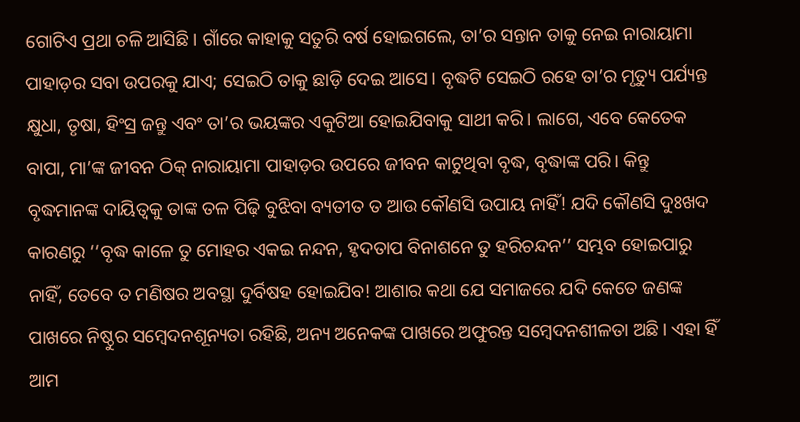ଗୋଟିଏ ପ୍ରଥା ଚଳି ଆସିଛି। ଗାଁରେ କାହାକୁ ସତୁରି ବର୍ଷ ହୋଇଗଲେ, ତା’ର ସନ୍ତାନ ତାକୁ ନେଇ ନାରାୟାମା ପାହାଡ଼ର ସବା ଉପରକୁ ଯାଏ; ସେଇଠି ତାକୁ ଛାଡ଼ି ଦେଇ ଆସେ। ବୃଦ୍ଧଟି ସେଇଠି ରହେ ତା’ର ମୃତ୍ୟୁ ପର୍ଯ୍ୟନ୍ତ କ୍ଷୁଧା, ତୃଷା, ହିଂସ୍ର ଜନ୍ତୁ ଏବଂ ତା’ର ଭୟଙ୍କର ଏକୁଟିଆ ହୋଇଯିବାକୁ ସାଥୀ କରି। ଲାଗେ, ଏବେ ‌କେତେକ ବାପା, ମା’ଙ୍କ ଜୀବନ ଠିକ୍ ନାରାୟାମା ପାହାଡ଼ର ଉପରେ ଜୀବନ କାଟୁଥିବା ବୃଦ୍ଧ, ବୃଦ୍ଧାଙ୍କ ପରି। କିନ୍ତୁ ବୃଦ୍ଧମାନଙ୍କ ଦାୟିତ୍ବକୁ ତାଙ୍କ ତଳ ପିଢ଼ି ବୁଝିବା ବ୍ୟତୀତ ତ ଆଉ କୌଣସି ଉପାୟ ନାହିଁ! ଯଦି କୌଣସି ଦୁଃଖଦ କାରଣରୁ ‘‘ବୃଦ୍ଧ କାଳେ ତୁ ମୋହର ଏକଇ ନନ୍ଦନ, ହୃଦତାପ ବିନାଶନେ ତୁ ହରିଚନ୍ଦନ’’ ସମ୍ଭବ ହୋଇପାରୁ ନାହିଁ, ତେବେ ତ ମଣିଷର ଅବସ୍ଥା ଦୁର୍ବିଷହ ହୋଇଯିବ! ଆଶାର କଥା ଯେ ସମାଜରେ ଯଦି କେତେ ଜଣଙ୍କ ପାଖରେ ନିଷ୍ଠୁର ସମ୍ବେଦନଶୂନ୍ୟତା ରହିଛି, ଅନ୍ୟ ଅନେକଙ୍କ ପାଖରେ ଅଫୁରନ୍ତ ସମ୍ବେଦନଶୀଳତା ଅଛି। ଏହା ହିଁ ଆମ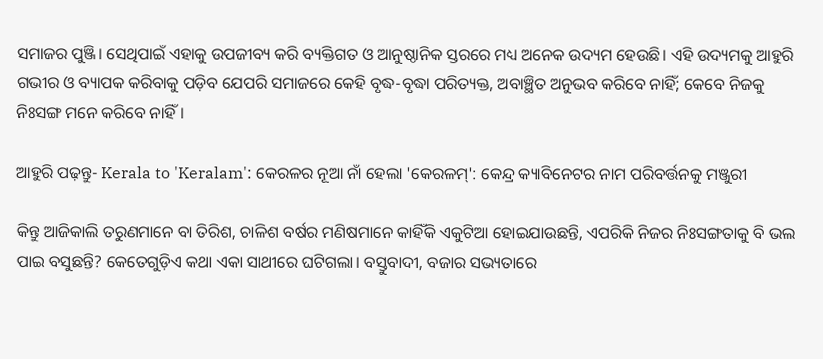ସମାଜର ପୁଞ୍ଜି। ସେଥିପାଇଁ ଏହାକୁ ଉପଜୀବ୍ୟ କରି ବ୍ୟକ୍ତିଗତ ଓ ଆନୁଷ୍ଠାନିକ ସ୍ତରରେ ମଧ୍ୟ ଅନେକ ଉଦ୍ୟମ ହେଉଛି। ଏହି ଉଦ୍ୟମକୁ ଆହୁରି ଗଭୀର ଓ ବ୍ୟାପକ କରିବାକୁ ପଡ଼ିବ ଯେପରି ସମାଜରେ କେହି ବୃଦ୍ଧ-ବୃଦ୍ଧା ପରିତ୍ୟକ୍ତ, ଅବାଞ୍ଛିତ ଅନୁଭବ କରିବେ ନାହିଁ; କେବେ ନିଜକୁ ନିଃସଙ୍ଗ ମନେ କରିବେ ନାହିଁ।

ଆହୁରି ପଢ଼ନ୍ତୁ- Kerala to 'Keralam': କେରଳର ନୂଆ ନାଁ ହେଲା 'କେରଳମ୍': କେନ୍ଦ୍ର କ୍ୟାବିନେଟର ନାମ ପରିବର୍ତ୍ତନକୁ ମଞ୍ଜୁରୀ

କିନ୍ତୁ ଆଜିକାଲି ତରୁଣମାନେ ବା ତିରିଶ, ଚାଳିଶ ବର୍ଷର ମଣିଷମାନେ କାହିଁକି ଏକୁଟିଆ ହୋଇଯାଉଛନ୍ତି, ଏପରିକି ନିଜର ନିଃସଙ୍ଗତାକୁ ବି ଭଲ ପାଇ ବସୁଛନ୍ତି? କେତେଗୁଡ଼ିଏ କଥା ଏକା ସାଥୀରେ ଘଟିଗଲା। ବସ୍ତୁବାଦୀ, ବଜାର ସଭ୍ୟତାରେ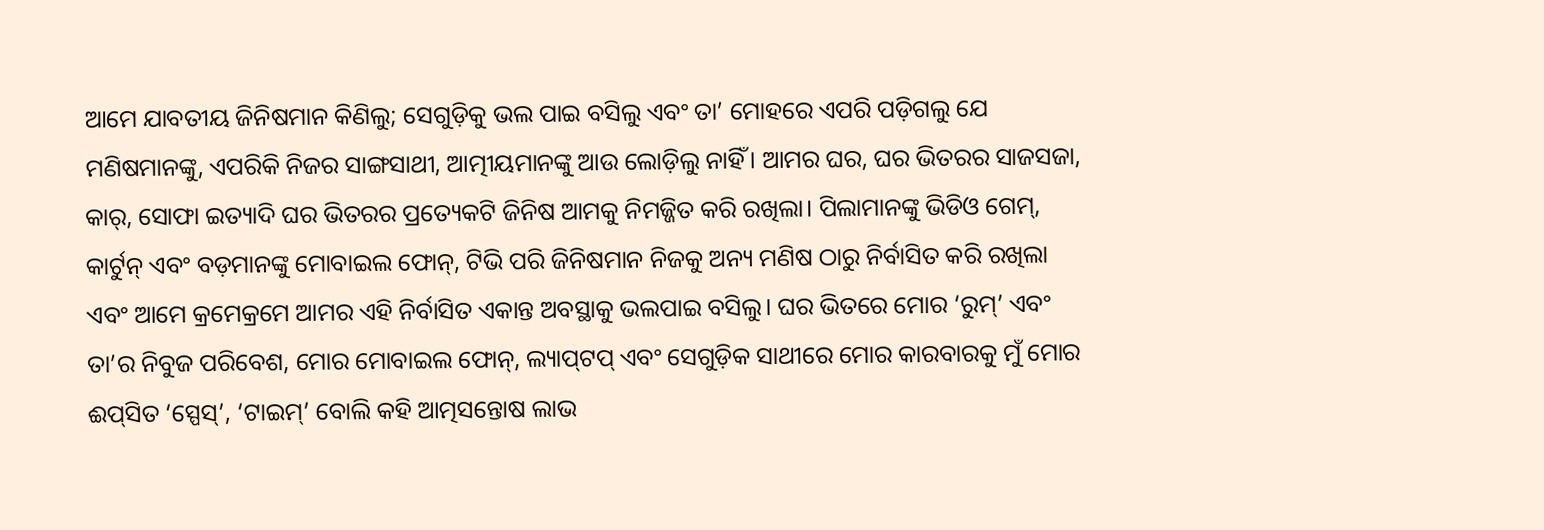ଆମେ ଯାବତୀୟ ଜିନିଷମାନ କିଣିଲୁ; ସେଗୁଡ଼ିକୁ ଭଲ ପାଇ ବସିଲୁ ଏବଂ ତା’ ମୋହରେ ଏପରି ପଡ଼ିଗଲୁ ଯେ ମଣିଷମାନଙ୍କୁ, ଏପରିକି ନିଜର ସାଙ୍ଗସାଥୀ, ଆତ୍ମୀୟମାନଙ୍କୁ ଆଉ ଲୋଡ଼ିଲୁ ନାହିଁ। ଆମର ଘର, ଘର ଭିତରର ସାଜସଜା, କାର୍, ସୋଫା ଇତ୍ୟାଦି ଘର ଭିତରର ପ୍ରତ୍ୟେକଟି ଜିନିଷ ଆମକୁ ନିମଜ୍ଜିତ କରି ରଖିଲା। ପିଲାମାନଙ୍କୁ ଭିଡିଓ ଗେମ୍, କାର୍ଟୁନ୍ ଏବଂ ବଡ଼ମାନଙ୍କୁ ମୋବାଇଲ ଫୋନ୍, ଟିଭି ପରି ଜିନିଷମାନ ନିଜକୁ ଅନ୍ୟ ମଣିଷ ଠାରୁ ନିର୍ବାସିତ କରି ରଖିଲା ଏବଂ ଆମେ କ୍ରମେକ୍ରମେ ଆମର ଏହି ନିର୍ବାସିତ ଏକାନ୍ତ ଅବସ୍ଥାକୁ ଭଲପାଇ ବସିଲୁ। ଘର ଭିତରେ ମୋର ‘ରୁମ୍’ ଏବଂ ତା’ର ନିବୁଜ ପରିବେଶ, ମୋର ମୋବାଇଲ ଫୋନ୍, ଲ୍ୟାପ୍‌ଟପ୍ ଏବଂ ସେଗୁଡ଼ିକ ସାଥୀରେ ମୋର କାରବାରକୁ ମୁଁ ମୋର ଈପ୍‌ସିତ ‘ସ୍ପେସ୍’, ‘ଟାଇମ୍’ ବୋଲି କହି ଆତ୍ମସନ୍ତୋଷ ଲାଭ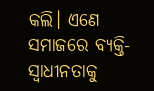କଲି। ଏଣେ ସମାଜରେ ବ୍ୟକ୍ତି-ସ୍ବାଧୀନତାକୁ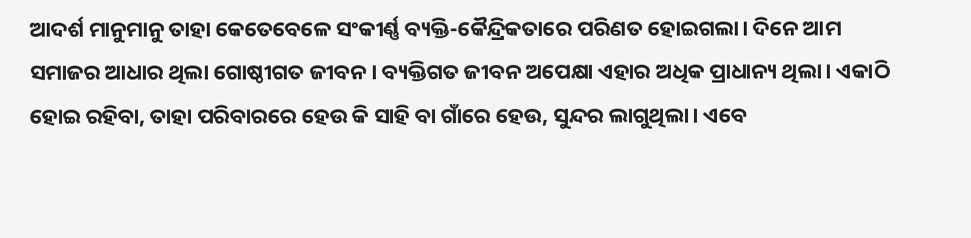ଆଦର୍ଶ ମାନୁମାନୁ ତାହା କେତେବେଳେ ସଂକୀର୍ଣ୍ଣ ବ୍ୟକ୍ତି-କୈନ୍ଦ୍ରିକତାରେ ପରିଣତ ହୋଇଗଲା। ଦିନେ ଆମ ସମାଜର ଆଧାର ଥିଲା ଗୋଷ୍ଠୀଗତ ଜୀବନ। ବ୍ୟକ୍ତିଗତ ଜୀବନ ଅପେକ୍ଷା ଏହାର ଅଧିକ ପ୍ରାଧାନ୍ୟ ଥିଲା। ଏକାଠି ହୋଇ ରହିବା, ତାହା ପରିବାରରେ ହେଉ କି ସାହି ବା ଗାଁରେ ହେଉ, ସୁନ୍ଦର ଲାଗୁଥିଲା। ଏବେ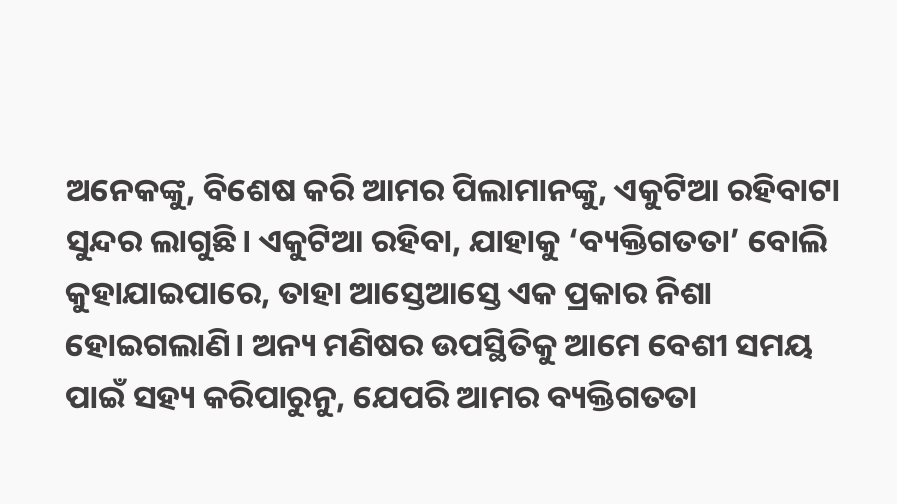ଅନେକଙ୍କୁ, ବିଶେଷ କରି ଆମର ପିଲାମାନଙ୍କୁ, ଏକୁଟିଆ ରହିବାଟା ସୁନ୍ଦର ଲାଗୁଛି। ଏକୁଟିଆ ରହିବା, ଯାହାକୁ ‘ବ୍ୟକ୍ତିଗତତା’ ବୋଲି କୁହାଯାଇପାରେ, ତାହା ଆସ୍ତେଆସ୍ତେ ଏକ ପ୍ରକାର ନିଶା ହୋଇଗଲାଣି। ଅନ୍ୟ ମଣିଷର ଉପସ୍ଥିତିକୁ ଆମେ ବେଶୀ ସମୟ ପାଇଁ ସହ୍ୟ କରିପାରୁନୁ, ଯେପରି ଆମର ବ୍ୟକ୍ତିଗତତା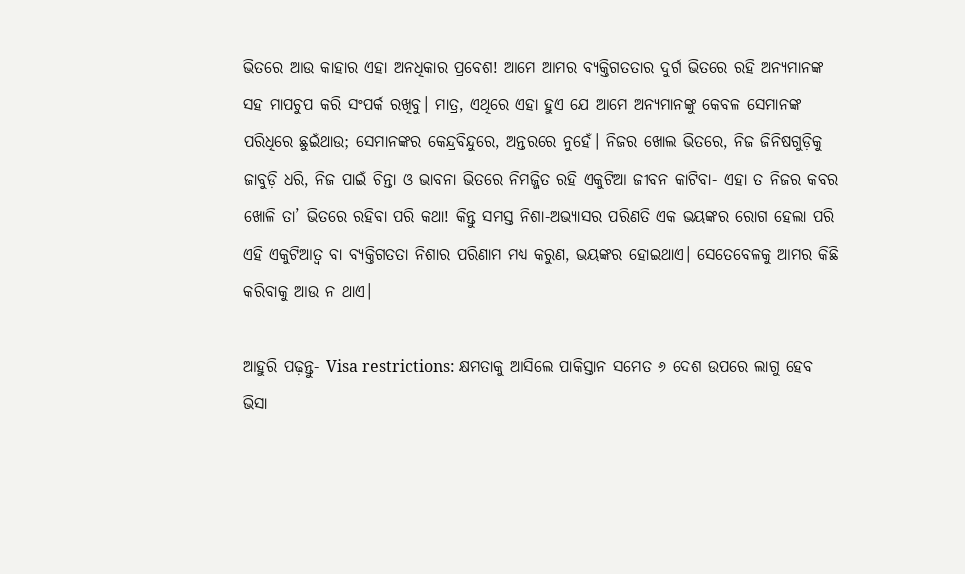ଭିତରେ ଆଉ କାହାର ଏହା ଅନଧିକାର ପ୍ରବେଶ! ଆମେ ଆମର ବ୍ୟକ୍ତିଗତତାର ଦୁର୍ଗ ଭିତରେ ରହି ଅନ୍ୟମାନଙ୍କ ସହ ମାପଚୁପ କରି ସଂପର୍କ ରଖିବୁ। ମାତ୍ର, ଏଥିରେ ଏହା ହୁଏ ଯେ ଆମେ ଅନ୍ୟମାନଙ୍କୁ କେବଳ ସେମାନଙ୍କ ପରିଧିରେ ଛୁଇଁଥାଉ; ସେମାନଙ୍କର କେନ୍ଦ୍ରବିନ୍ଦୁରେ, ଅନ୍ତରରେ ନୁହେଁ। ନିଜର ଖୋଲ ଭିତରେ, ନିଜ ଜିନିଷଗୁଡ଼ିକୁ ଜାବୁଡ଼ି ଧରି, ନିଜ ପାଇଁ ଚିନ୍ତା ଓ ଭାବନା ଭିତରେ ନିମଜ୍ଜିତ ରହି ଏକୁଟିଆ ଜୀବନ କାଟିବା- ଏହା ତ ନିଜର କବର ଖୋଳି ତା’ ଭିତରେ ରହିବା ପରି କଥା! କିନ୍ତୁ ସମସ୍ତ ନିଶା-ଅଭ୍ୟାସର ପରିଣତି ଏକ ଭୟଙ୍କର ରୋଗ ହେଲା ପରି ଏହି ଏକୁଟିଆତ୍ବ ବା ବ୍ୟକ୍ତିଗତତା ନିଶାର ପରିଣାମ ମଧ୍ୟ କରୁଣ, ଭୟଙ୍କର ହୋଇଥାଏ। ‌ସେତେବେଳକୁ ଆମର କିଛି କରିବାକୁ ଆଉ ନ ଥାଏ।

ଆହୁରି ପଢ଼ନ୍ତୁ- Visa restrictions: କ୍ଷମତାକୁ ଆସିଲେ ପାକିସ୍ତାନ ସମେତ ୬ ଦେଶ ଉପରେ ଲାଗୁ ହେବ ଭିସା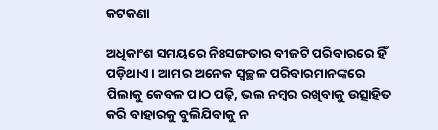କଟକଣା

ଅଧିକାଂଶ ସମୟରେ ନିଃସଙ୍ଗତାର ବୀଜଟି ପରିବାରରେ ହିଁ ପଡ଼ିଥାଏ। ଆମର ଅନେକ ସ୍ବଚ୍ଛଳ ପରିବାରମାନଙ୍କରେ ପିଲାକୁ କେବଳ ପାଠ ପଢ଼ି, ଭଲ ନମ୍ବର ରଖିବାକୁ ଉତ୍ସାହିତ କରି ବାହାରକୁ ବୁଲିଯିବାକୁ ନ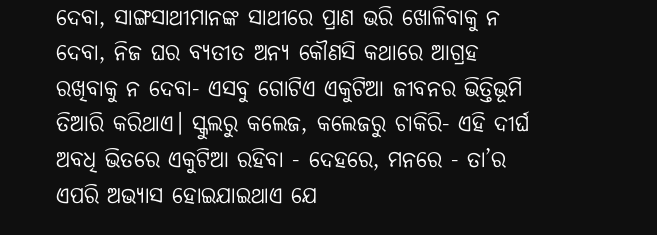ଦେବା, ସାଙ୍ଗସାଥୀମାନଙ୍କ ସାଥୀରେ ପ୍ରାଣ ଭରି ଖୋଳିବାକୁ ନ ଦେବା, ନିଜ ଘର ବ୍ୟତୀତ ଅନ୍ୟ କୌଣସି କଥାରେ ଆଗ୍ରହ ରଖିବାକୁ ନ ଦେବା- ଏସବୁ ଗୋଟିଏ ଏକୁଟିଆ ଜୀବନର ଭିତ୍ତିଭୂମି ତିଆରି କରିଥାଏ। ସ୍କୁଲରୁ କଲେଜ, କଲେଜରୁ ଚାକିରି- ଏହି ଦୀର୍ଘ ଅବଧି ଭିତରେ ଏକୁଟିଆ ରହିବା - ଦେହରେ, ମନରେ - ତା’ର ଏପରି ଅଭ୍ୟାସ ହୋଇଯାଇଥାଏ ଯେ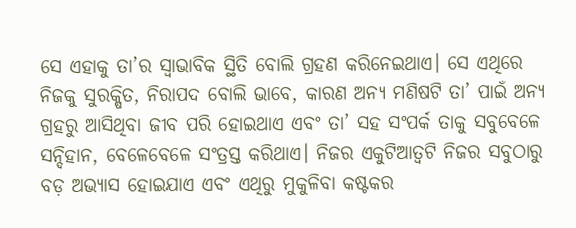ସେ ଏହାକୁ ତା’ର ସ୍ବାଭାବିକ ସ୍ଥିତି ବୋଲି ଗ୍ରହଣ କରିନେଇଥାଏ। ସେ ଏଥିରେ ନିଜକୁ ସୁରକ୍ଷିତ, ନିରାପଦ ବୋଲି ଭାବେ, କାରଣ ଅନ୍ୟ ମଣିଷଟି ତା’ ପାଇଁ ଅନ୍ୟ ଗ୍ରହରୁ ଆସିଥିବା ଜୀବ ପରି ହୋଇଥାଏ ଏବଂ ତା’ ସହ ସଂପର୍କ ତାକୁ ସବୁବେଳେ ସନ୍ଦିହାନ, ବେଳେବେଳେ ସଂତ୍ରସ୍ତ କରିଥାଏ। ନିଜର ଏକୁଟିଆତ୍ବଟି ନିଜର ସବୁଠାରୁ ବଡ଼ ଅଭ୍ୟାସ ହୋଇଯାଏ ଏବଂ ଏଥିରୁ ମୁକୁଳିବା କଷ୍ଟକର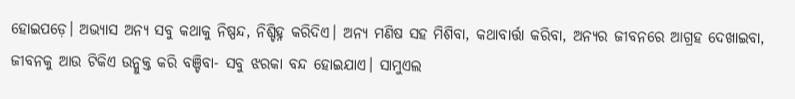ହୋଇପଡ଼େ। ଅଭ୍ୟାସ ଅନ୍ୟ ସବୁ କଥାକୁ ନିଷ୍ପନ୍ଦ, ନିଶ୍ଚିହ୍ନ କରିଦିଏ। ଅନ୍ୟ ମଣିଷ ସହ ମିଶିବା, କଥାବାର୍ତ୍ତା କରିବା, ଅନ୍ୟର ଜୀବନରେ ଆଗ୍ରହ ଦେଖାଇବା, ଜୀବନକୁ ଆଉ ଟିକିଏ ଉନ୍ମୁକ୍ତ କରି ବଞ୍ଚିବା- ସବୁ ଝରକା ବନ୍ଦ ହୋଇଯାଏ। ସାମୁଏଲ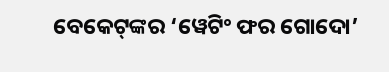ବେକେଟ୍‌ଙ୍କର ‘ୱେଟିଂ ଫର ଗୋଦୋ’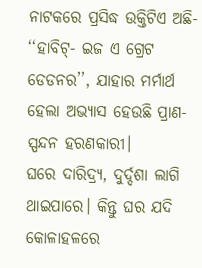ନାଟକରେ ପ୍ରସିଦ୍ଧ ଉକ୍ତିଟିଏ ଅଛି- ‘‘ହାବିଟ୍‌- ଇଜ ଏ ଗ୍ରେଟ ଡେଡନର’’, ଯାହାର ମର୍ମାର୍ଥ ହେଲା ଅଭ୍ୟାସ ହେଉଛି ପ୍ରାଣ-ସ୍ପନ୍ଦନ ହରଣକାରୀ।
ଘରେ ଦାରିଦ୍ର୍ୟ, ଦୁର୍ଦ୍ଦଶା ଲାଗି ଥାଇପାରେ। କିନ୍ତୁ ଘର ଯଦି କୋଳାହଳରେ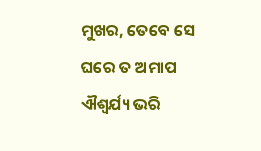ମୁଖର, ତେବେ ସେ ଘରେ ତ ଅମାପ ଐଶ୍ବର୍ଯ୍ୟ ଭରି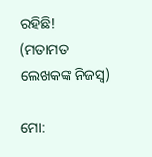ରହିଛି!
(ମତାମତ ଲେଖକଙ୍କ ନିଜସ୍ବ)

ମୋ: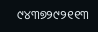୯୪୩୭୨୯୨୧୧୩